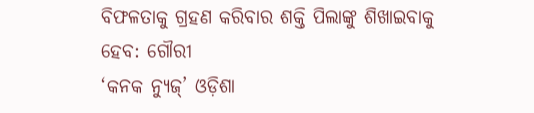ବିଫଳତାକୁ ଗ୍ରହଣ କରିବାର ଶକ୍ତି ପିଲାଙ୍କୁ ଶିଖାଇବାକୁ ହେବ: ଗୌରୀ
‘କନକ ନ୍ୟୁଜ୍’ ଓଡ଼ିଶା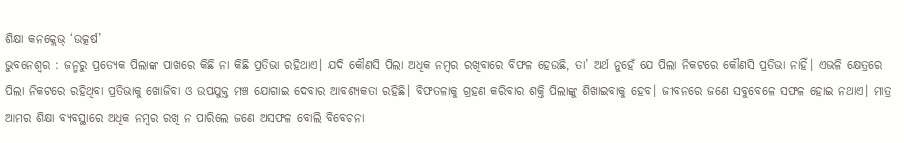ଶିକ୍ଷା କନକ୍ଲେଭ୍ ‘ଉତ୍କର୍ଷ’
ଭୁବନେଶ୍ବର : ଜନ୍ମରୁ ପ୍ରତ୍ୟେକ ପିଲାଙ୍କ ପାଖରେ କିଛି ନା କିଛି ପ୍ରତିଭା ରହିଥାଏ। ଯଦି କୌଣସି ପିଲା ଅଧିକ ନମ୍ବର ରଖିବାରେ ବିଫଳ ହେଉଛି, ତା’ ଅର୍ଥ ନୁହେଁ ଯେ ପିଲା ନିକଟରେ କୌଣସି ପ୍ରତିଭା ନାହିଁ। ଏଭଳି କ୍ଷେତ୍ରରେ ପିଲା ନିକଟରେ ରହିଥିବା ପ୍ରତିଭାକୁ ଖୋଜିବା ଓ ଉପଯୁକ୍ତ ମଞ୍ଚ ଯୋଗାଇ ଦେବାର ଆବଶ୍ୟକତା ରହିଛି। ବିଫତଳାକୁ ଗ୍ରହଣ କରିବାର ଶକ୍ତି ପିଲାଙ୍କୁ ଶିଖାଇବାକୁ ହେବ। ଜୀବନରେ ଜଣେ ସବୁବେଳେ ସଫଳ ହୋଇ ନଥାଏ। ମାତ୍ର ଆମର ଶିକ୍ଷା ବ୍ୟବସ୍ଥାରେ ଅଧିକ ନମ୍ବର ରଖି ନ ପାରିଲେ ଜଣେ ଅସଫଳ ବୋଲି ବିବେଚନା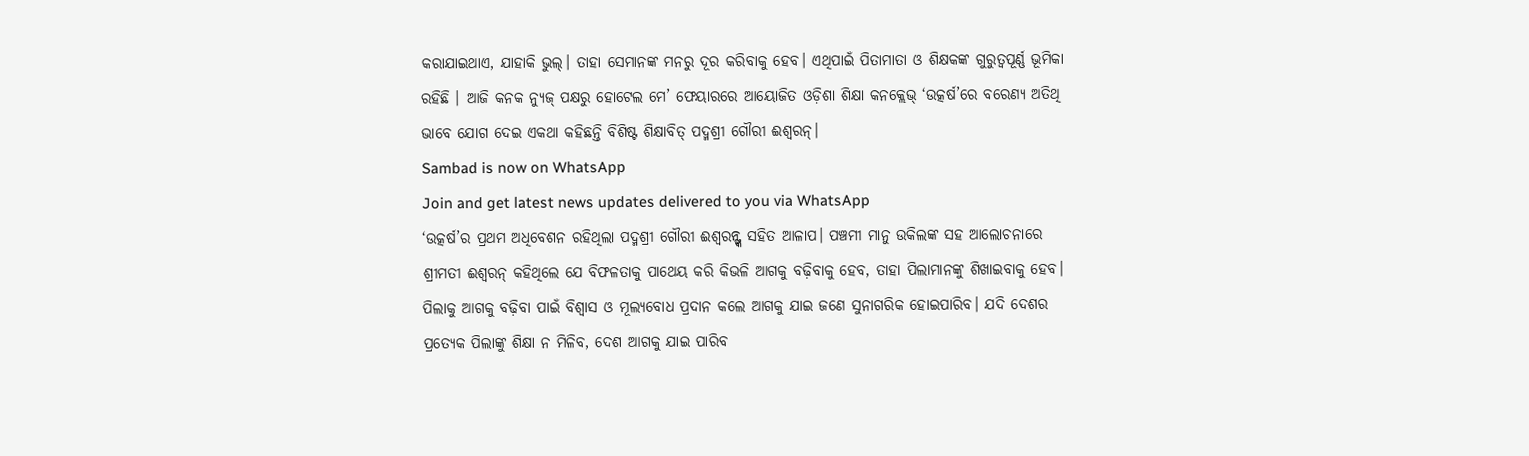କରାଯାଇଥାଏ, ଯାହାକି ଭୁଲ୍। ତାହା ସେମାନଙ୍କ ମନରୁ ଦୂର କରିବାକୁ ହେବ। ଏଥିପାଇଁ ପିତାମାତା ଓ ଶିକ୍ଷକଙ୍କ ଗୁରୁତ୍ବପୂର୍ଣ୍ଣ ଭୂମିକା ରହିଛି । ଆଜି କନକ ନ୍ୟୁଜ୍ ପକ୍ଷରୁ ହୋଟେଲ ମେ’ ଫେୟାରରେ ଆୟୋଜିତ ଓଡ଼ିଶା ଶିକ୍ଷା କନକ୍ଲେଭ୍ ‘ଉତ୍କର୍ଷ’ରେ ବରେଣ୍ୟ ଅତିଥି ଭାବେ ଯୋଗ ଦେଇ ଏକଥା କହିଛନ୍ତି ବିଶିଷ୍ଟ ଶିକ୍ଷାବିତ୍ ପଦ୍ମଶ୍ରୀ ଗୌରୀ ଈଶ୍ବରନ୍।
Sambad is now on WhatsApp
Join and get latest news updates delivered to you via WhatsApp
‘ଉତ୍କର୍ଷ’ର ପ୍ରଥମ ଅଧିବେଶନ ରହିଥିଲା ପଦ୍ମଶ୍ରୀ ଗୌରୀ ଈଶ୍ବରନ୍ଙ୍କ ସହିତ ଆଳାପ। ପଞ୍ଚମୀ ମାନୁ ଉକିଲଙ୍କ ସହ ଆଲୋଚନାରେ ଶ୍ରୀମତୀ ଈଶ୍ବରନ୍ କହିଥିଲେ ଯେ ବିଫଳତାକୁ ପାଥେୟ କରି କିଭଳି ଆଗକୁ ବଢ଼ିବାକୁ ହେବ, ତାହା ପିଲାମାନଙ୍କୁ ଶିଖାଇବାକୁ ହେବ। ପିଲାକୁ ଆଗକୁ ବଢ଼ିବା ପାଇଁ ବିଶ୍ବାସ ଓ ମୂଲ୍ୟବୋଧ ପ୍ରଦାନ କଲେ ଆଗକୁ ଯାଇ ଜଣେ ସୁନାଗରିକ ହୋଇପାରିବ। ଯଦି ଦେଶର ପ୍ରତ୍ୟେକ ପିଲାଙ୍କୁ ଶିକ୍ଷା ନ ମିଳିବ, ଦେଶ ଆଗକୁ ଯାଇ ପାରିବ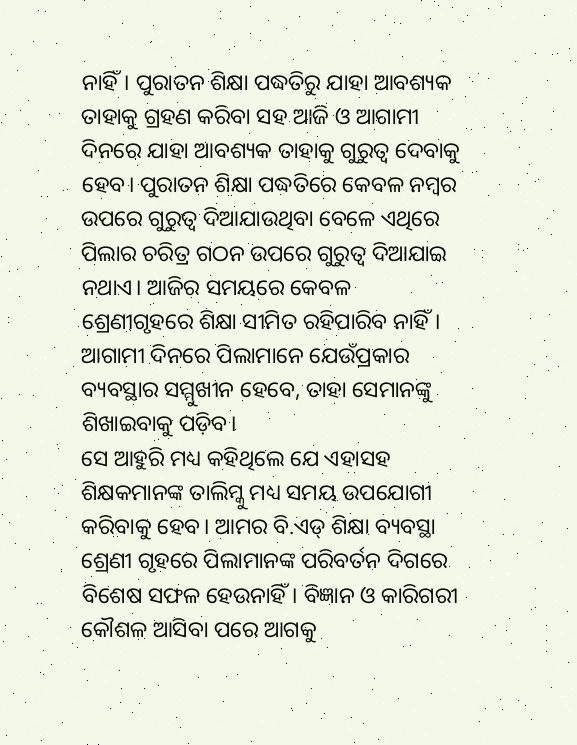ନାହିଁ। ପୁରାତନ ଶିକ୍ଷା ପଦ୍ଧତିରୁ ଯାହା ଆବଶ୍ୟକ ତାହାକୁ ଗ୍ରହଣ କରିବା ସହ ଆଜି ଓ ଆଗାମୀ ଦିନରେ ଯାହା ଆବଶ୍ୟକ ତାହାକୁ ଗୁରୁତ୍ବ ଦେବାକୁ ହେବ। ପୁରାତନ ଶିକ୍ଷା ପଦ୍ଧତିରେ କେବଳ ନମ୍ବର ଉପରେ ଗୁରୁତ୍ବ ଦିଆଯାଉଥିବା ବେଳେ ଏଥିରେ ପିଲାର ଚରିତ୍ର ଗଠନ ଉପରେ ଗୁରୁତ୍ବ ଦିଆଯାଇ ନଥାଏ। ଆଜିର ସମୟରେ କେବଳ ଶ୍ରେଣୀଗୃହରେ ଶିକ୍ଷା ସୀମିତ ରହିପାରିବ ନାହିଁ। ଆଗାମୀ ଦିନରେ ପିଲାମାନେ ଯେଉଁପ୍ରକାର ବ୍ୟବସ୍ଥାର ସମ୍ମୁଖୀନ ହେବେ, ତାହା ସେମାନଙ୍କୁ ଶିଖାଇବାକୁ ପଡ଼ିବ।
ସେ ଆହୁରି ମଧ୍ୟ କହିଥିଲେ ଯେ ଏହାସହ ଶିକ୍ଷକମାନଙ୍କ ତାଲିମ୍କୁ ମଧ୍ୟ ସମୟ ଉପଯୋଗୀ କରିବାକୁ ହେବ। ଆମର ବି.ଏଡ୍ ଶିକ୍ଷା ବ୍ୟବସ୍ଥା ଶ୍ରେଣୀ ଗୃହରେ ପିଲାମାନଙ୍କ ପରିବର୍ତନ ଦିଗରେ ବିଶେଷ ସଫଳ ହେଉନାହିଁ। ବିଜ୍ଞାନ ଓ କାରିଗରୀ କୌଶଳ ଆସିବା ପରେ ଆଗକୁ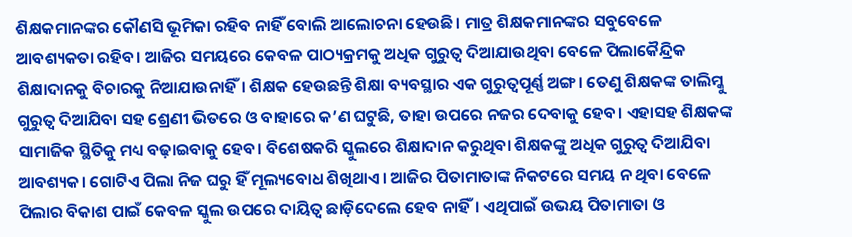ଶିକ୍ଷକମାନଙ୍କର କୌଣସି ଭୂମିକା ରହିବ ନାହିଁ ବୋଲି ଆଲୋଚନା ହେଉଛି। ମାତ୍ର ଶିକ୍ଷକମାନଙ୍କର ସବୁବେଳେ ଆବଶ୍ୟକତା ରହିବ। ଆଜିର ସମୟରେ କେବଳ ପାଠ୍ୟକ୍ରମକୁ ଅଧିକ ଗୁରୁତ୍ବ ଦିଆଯାଉଥିବା ବେଳେ ପିଲାକୈନ୍ଦ୍ରିକ ଶିକ୍ଷାଦାନକୁ ବିଚାରକୁ ନିଆଯାଉନାହିଁ। ଶିକ୍ଷକ ହେଉଛନ୍ତି ଶିକ୍ଷା ବ୍ୟବସ୍ଥାର ଏକ ଗୁରୁତ୍ବପୂର୍ଣ୍ଣ ଅଙ୍ଗ। ତେଣୁ ଶିକ୍ଷକଙ୍କ ତାଲିମ୍କୁ ଗୁରୁତ୍ବ ଦିଆଯିବା ସହ ଶ୍ରେଣୀ ଭିତରେ ଓ ବାହାରେ କ’ଣ ଘଟୁଛି, ତାହା ଉପରେ ନଜର ଦେବାକୁ ହେବ। ଏହାସହ ଶିକ୍ଷକଙ୍କ ସାମାଜିକ ସ୍ଥିତିକୁ ମଧ୍ୟ ବଢ଼ାଇବାକୁ ହେବ। ବିଶେଷକରି ସ୍କୁଲରେ ଶିକ୍ଷାଦାନ କରୁଥିବା ଶିକ୍ଷକଙ୍କୁ ଅଧିକ ଗୁରୁତ୍ବ ଦିଆଯିବା ଆବଶ୍ୟକ। ଗୋଟିଏ ପିଲା ନିଜ ଘରୁ ହିଁ ମୂଲ୍ୟବୋଧ ଶିଖିଥାଏ। ଆଜିର ପିତାମାତାଙ୍କ ନିକଟରେ ସମୟ ନ ଥିବା ବେଳେ ପିଲାର ବିକାଶ ପାଇଁ କେବଳ ସ୍କୁଲ ଉପରେ ଦାୟିତ୍ବ ଛାଡ଼ିଦେଲେ ହେବ ନାହିଁ। ଏଥିପାଇଁ ଉଭୟ ପିତାମାତା ଓ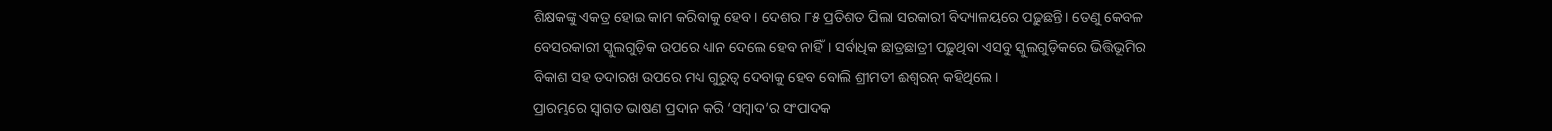ଶିକ୍ଷକଙ୍କୁ ଏକତ୍ର ହୋଇ କାମ କରିବାକୁ ହେବ। ଦେଶର ୮୫ ପ୍ରତିଶତ ପିଲା ସରକାରୀ ବିଦ୍ୟାଳୟରେ ପଢ଼ୁଛନ୍ତି। ତେଣୁ କେବଳ ବେସରକାରୀ ସ୍କୁଲଗୁଡ଼ିକ ଉପରେ ଧ୍ୟାନ ଦେଲେ ହେବ ନାହିଁ। ସର୍ବାଧିକ ଛାତ୍ରଛାତ୍ରୀ ପଢ଼ୁଥିବା ଏସବୁ ସ୍କୁଲଗୁଡ଼ିକରେ ଭିତ୍ତିଭୂମିର ବିକାଶ ସହ ତଦାରଖ ଉପରେ ମଧ୍ୟ ଗୁରୁତ୍ବ ଦେବାକୁ ହେବ ବୋଲି ଶ୍ରୀମତୀ ଈଶ୍ବରନ୍ କହିଥିଲେ।
ପ୍ରାରମ୍ଭରେ ସ୍ବାଗତ ଭାଷଣ ପ୍ରଦାନ କରି ‘ସମ୍ବାଦ’ର ସଂପାଦକ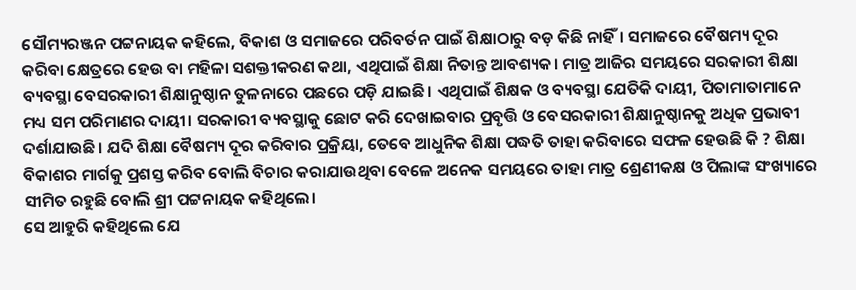ସୌମ୍ୟରଞ୍ଜନ ପଟ୍ଟନାୟକ କହିଲେ, ବିକାଶ ଓ ସମାଜରେ ପରିବର୍ତନ ପାଇଁ ଶିକ୍ଷାଠାରୁ ବଡ଼ କିଛି ନାହିଁ। ସମାଜରେ ବୈଷମ୍ୟ ଦୂର କରିବା କ୍ଷେତ୍ରରେ ହେଉ ବା ମହିଳା ସଶକ୍ତୀକରଣ କଥା, ଏଥିପାଇଁ ଶିକ୍ଷା ନିତାନ୍ତ ଆବଶ୍ୟକ। ମାତ୍ର ଆଜିର ସମୟରେ ସରକାରୀ ଶିକ୍ଷା ବ୍ୟବସ୍ଥା ବେସରକାରୀ ଶିକ୍ଷାନୁଷ୍ଠାନ ତୁଳନାରେ ପଛରେ ପଡ଼ି ଯାଇଛି। ଏଥିପାଇଁ ଶିକ୍ଷକ ଓ ବ୍ୟବସ୍ଥା ଯେତିକି ଦାୟୀ, ପିତାମାତାମାନେ ମଧ୍ୟ ସମ ପରିମାଣର ଦାୟୀ। ସରକାରୀ ବ୍ୟବସ୍ଥାକୁ ଛୋଟ କରି ଦେଖାଇବାର ପ୍ରବୃତ୍ତି ଓ ବେସରକାରୀ ଶିକ୍ଷାନୁଷ୍ଠାନକୁ ଅଧିକ ପ୍ରଭାବୀ ଦର୍ଶାଯାଉଛି। ଯଦି ଶିକ୍ଷା ବୈଷମ୍ୟ ଦୂର କରିବାର ପ୍ରକ୍ରିୟା, ତେବେ ଆଧୁନିକ ଶିକ୍ଷା ପଦ୍ଧତି ତାହା କରିବାରେ ସଫଳ ହେଉଛି କି ? ଶିକ୍ଷା ବିକାଶର ମାର୍ଗକୁ ପ୍ରଶସ୍ତ କରିବ ବୋଲି ବିଚାର କରାଯାଉଥିବା ବେଳେ ଅନେକ ସମୟରେ ତାହା ମାତ୍ର ଶ୍ରେଣୀକକ୍ଷ ଓ ପିଲାଙ୍କ ସଂଖ୍ୟାରେ ସୀମିତ ରହୁଛି ବୋଲି ଶ୍ରୀ ପଟ୍ଟନାୟକ କହିଥିଲେ।
ସେ ଆହୁରି କହିଥିଲେ ଯେ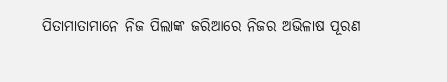ପିତାମାତାମାନେ ନିଜ ପିଲାଙ୍କ ଜରିଆରେ ନିଜର ଅଭିଳାଷ ପୂରଣ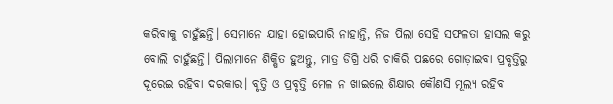କରିବାକୁ ଚାହୁଁଛନ୍ତି। ସେମାନେ ଯାହା ହୋଇପାରି ନାହାନ୍ତି, ନିଜ ପିଲା ସେହି ସଫଳତା ହାସଲ କରୁ ବୋଲି ଚାହୁଁଛନ୍ତି। ପିଲାମାନେ ଶିକ୍ଷିତ ହୁଅନ୍ତୁ, ମାତ୍ର ଡିଗ୍ରି ଧରି ଚାକିରି ପଛରେ ଗୋଡ଼ାଇବା ପ୍ରବୃତ୍ତିରୁ ଦୂରେଇ ରହିବା ଦରକାର। ବୃତ୍ତି ଓ ପ୍ରବୃତ୍ତି ମେଳ ନ ଖାଇଲେ ଶିକ୍ଷାର କୌଣସି ମୂଲ୍ୟ ରହିବ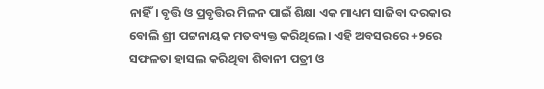ନାହିଁ। ବୃତ୍ତି ଓ ପ୍ରବୃତ୍ତିର ମିଳନ ପାଇଁ ଶିକ୍ଷା ଏକ ମାଧ୍ୟମ ସାଜିବା ଦରକାର ବୋଲି ଶ୍ରୀ ପଟ୍ଟନାୟକ ମତବ୍ୟକ୍ତ କରିଥିଲେ। ଏହି ଅବସରରେ +୨ରେ ସଫଳତା ହାସଲ କରିଥିବା ଶିବାନୀ ପତ୍ରୀ ଓ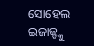ସୋହେଲ ଇଜାଜ୍ଙ୍କୁ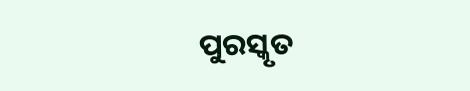ପୁରସ୍କୃତ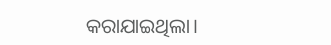କରାଯାଇଥିଲା।